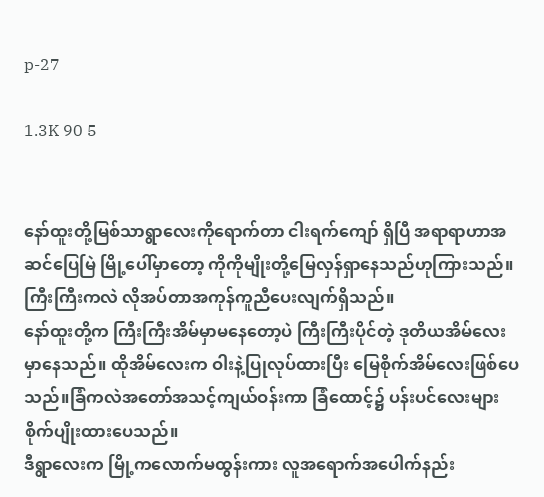p-27

1.3K 90 5


နော်ထူးတို့မြစ်သာရွာလေးကိုရောက်တာ ငါးရက်ကျော် ရှိပြီ အရာရာဟာအဆင်ပြေမြဲ မြို့ပေါ်မှာတော့ ကိုကိုမျိုးတို့မြေလှန်ရှာနေသည်ဟုကြားသည်။ကြီးကြီးကလဲ လိုအပ်တာအကုန်ကူညီပေးလျက်ရှိသည်။
နော်ထူးတို့က ကြီးကြီးအိမ်မှာမနေတော့ပဲ ကြီးကြီးပိုင်တဲ့ ဒုတိယအိမ်လေးမှာနေသည်။ ထိုအိမ်လေးက ဝါးနဲ့ပြုလုပ်ထားပြီး မြေစိုက်အိမ်လေးဖြစ်ပေသည်။ခြံကလဲအတော်အသင့်ကျယ်ဝန်းကာ ခြံထောင့်၌ ပန်းပင်လေးများစိုက်ပျိုးထားပေသည်။
ဒီရွာလေးက မြို့ကလောက်မထွန်းကား လူအရောက်အပေါက်နည်း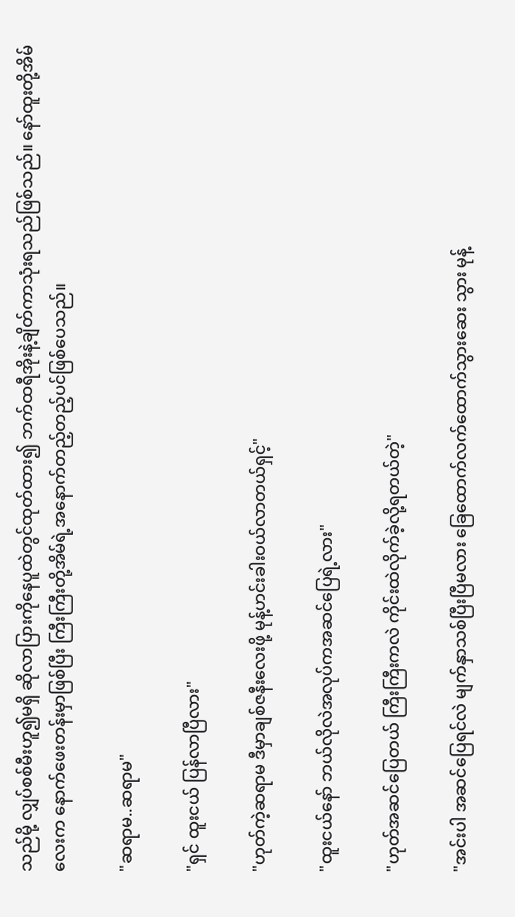သည်မို့ လျှပ်စစ်မီးဟူ၍မရှိ ဆိုလာပြားကိုနေပူထဲတွင်ထုတ်ထား၍ ဘက်ထရီအိုးနဲ့ချိတ်ကာသုံးရသည်ဖြစ်သည်။ နော်ထူးတို့အိမ်လေးက နောက်ဖေးတန်းမှာဖြစ်ပြီး ကြီးကြီးတို့အိမ်ရဲ့အနောက်တည့်တည့်ပင်ဖြစ်ပေသည်။

"ဆရာမ..ဆရာမ"

"ရှင် ထူးငယ် ပြန်လာပြီလား"

"ဟုတ်ကဲ့ဆရာမ ဒီမှာချစ်ဇနီးလေးဖို့ မုန့်ဟင်းခါးဝယ်လာတယ်ရှင့်"

"ထူးငယ်နော် ဘယ်လိုလဲအလုပ်ကအဆင်ပြေရဲ့လား"

"ဟုတ်အဆင်ပြေတယ် ကြီးကြီးကလဲ ကိုင်းထဲလိုက်ခဲ့လို့ရတယ်တဲ့"

"အင်းပါ အဆင်ပြေရင်လဲ မျက်နှာသစ်ပြီးပြီမလား ခြေထောက်လက်ထောက်သွားဆေး သွား မုန့်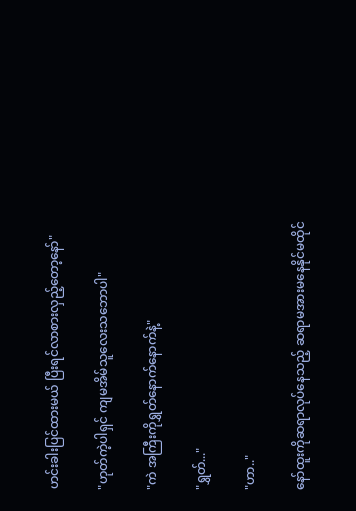ဟင်းခါးပြင်ထားမယ် ပြီးရင်လာစားလှည့်တော့နော်"

"ဟုတ်ကဲ့ပါရှင် ကျမအိမ်သူလေးသဘောပါ"

"ကဲ အကြီးကိုရွှတ်နောက်နောက်နဲ့"

"ရွှတ်..."

"ဟာ.."

နော်ထူးကိုဆရာလုပ်နေသည့် ဆရာမအားမနေနိုင်မထိုင်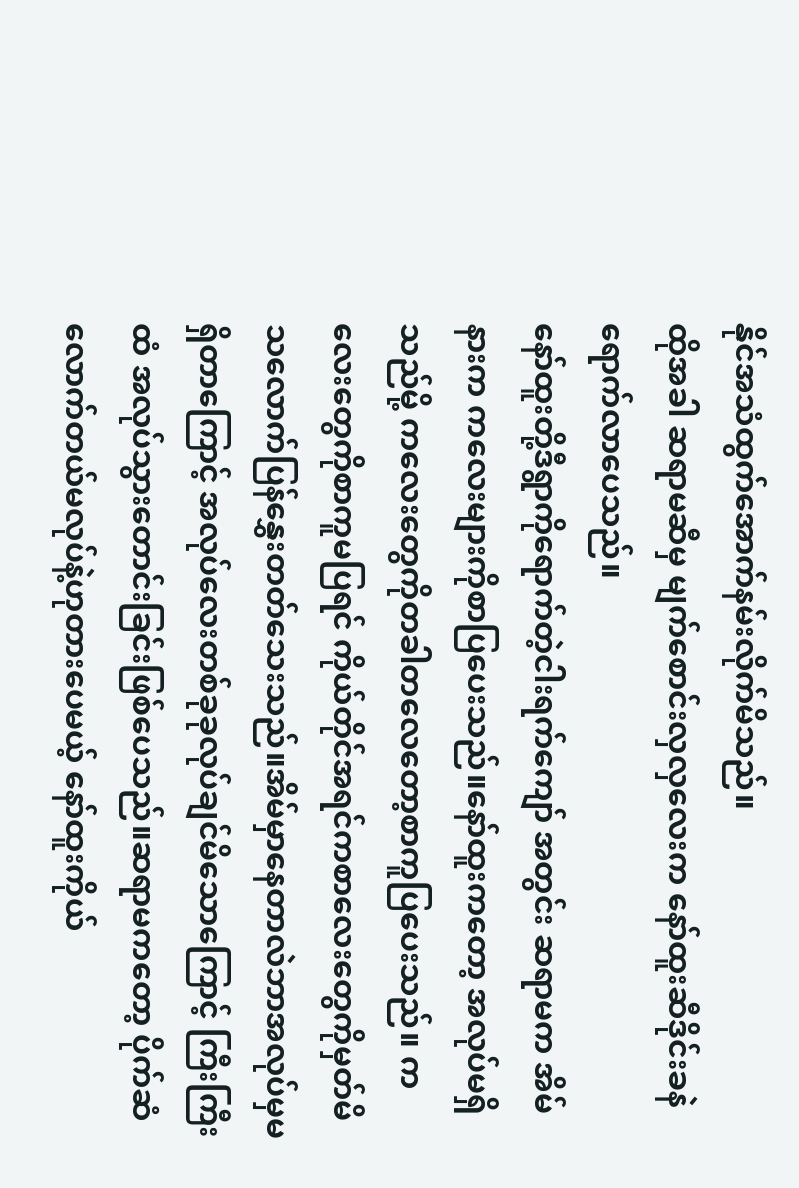နိုင်အသံထွက်အောက်နမ်းလိုက်မိသည်။
ထိုအခါ ဆရာမဆီမှ မျက်စောင်းလှလှလေးက နော်ထူးဆီဒိုင်းခနဲရောက်လာပေသည်။
နော်ထူးတို့ဒီရွာကိုရောက်တဲ့ငါးရက်ကျော် အတွင်း ဆရာမက အိမ်နားက ကလေးများကိုစာပြပေးသည်။နော်ထူးကတော့ အလုပ်မရှိသည်မို့ ကလေးတွေကိုတခါတလေတော့စာကူပြပေးသည်။ ကလေးတွေကိုစာကူမပြရင် ကိုယ်တိုင်အရင်ကစာလေးတွေကိုမှတ်မိသလောက်ပြန်နွှေးတတ်သေးသည်။အိမ်မှာနေတာလဲဘာအလုပ်မှမရှိတာကြောင့် အလုပ်လေးတစ်ခုခုလုပ်ချင်မိသောကြောင့် ကြီးကြီးထံ အလုပ်သွားတောင်းခြင်းဖြစ်ပေသည်။ဆရာမကတော့ ပိုက်ဆံလောက်တယ်မလုပ်နဲ့ဟုတားပေမယ့် နော်ထူးကိုယ်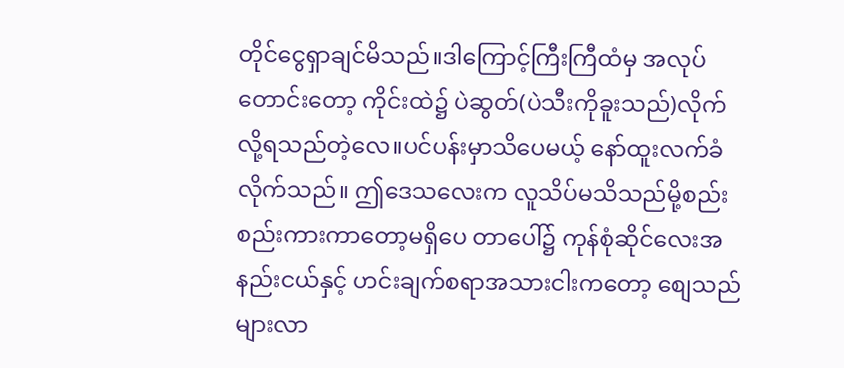တိုင်ငွေရှာချင်မိသည်။ဒါကြောင့်ကြီးကြီထံမှ အလုပ်တောင်းတော့ ကိုင်းထဲ၌ ပဲဆွတ်(ပဲသီးကိုခူးသည်)လိုက်လို့ရသည်တဲ့လေ။ပင်ပန်းမှာသိပေမယ့် နော်ထူးလက်ခံလိုက်သည်။ ဤဒေသလေးက လူသိပ်မသိသည်မို့စည်းစည်းကားကာတော့မရှိပေ တာပေါ်၌ ကုန်စုံဆိုင်လေးအနည်းငယ်နှင့် ဟင်းချက်စရာအသားငါးကတော့ စျေသည်များလာ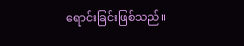ရောင်းခြင်းဖြစ်သည်။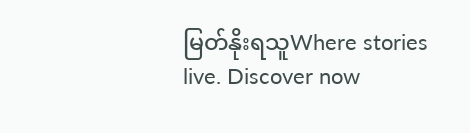မြတ်နိုးရသူWhere stories live. Discover now